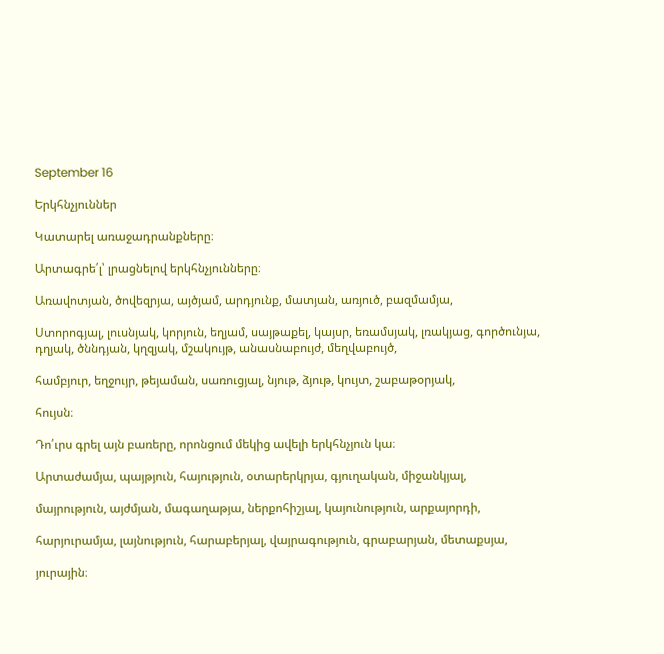September 16

Երկհնչյուններ

Կատարել առաջադրանքները։

Արտագրե՛լ՝ լրացնելով երկհնչյունները։

Առավոտյան, ծովեզրյա, այծյամ, արդյունք, մատյան, առյուծ, բազմամյա,

Ստորոգյալ, լուսնյակ, կորյուն, եղյամ, սայթաքել, կայսր, եռամսյակ, լռակյաց, գործունյա, դղյակ, ծննդյան, կղզյակ, մշակույթ, անասնաբույժ, մեղվաբույծ,

համբյուր, եղջույր, թեյաման, սառուցյալ, նյութ, ձյութ, կույտ, շաբաթօրյակ,

հույսն։

Դո՛ւրս գրել այն բառերը, որոնցում մեկից ավելի երկհնչյուն կա։

Արտաժամյա, պայթյուն, հայություն, օտարերկրյա, գյուղական, միջանկյալ,

մայրություն, այժմյան, մագաղաթյա, ներքոհիշյալ, կայունություն, արքայորդի,

հարյուրամյա, լայնություն, հարաբերյալ, վայրագություն, գրաբարյան, մետաքսյա,

յուրային։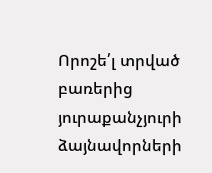Որոշե՛լ տրված բառերից յուրաքանչյուրի ձայնավորների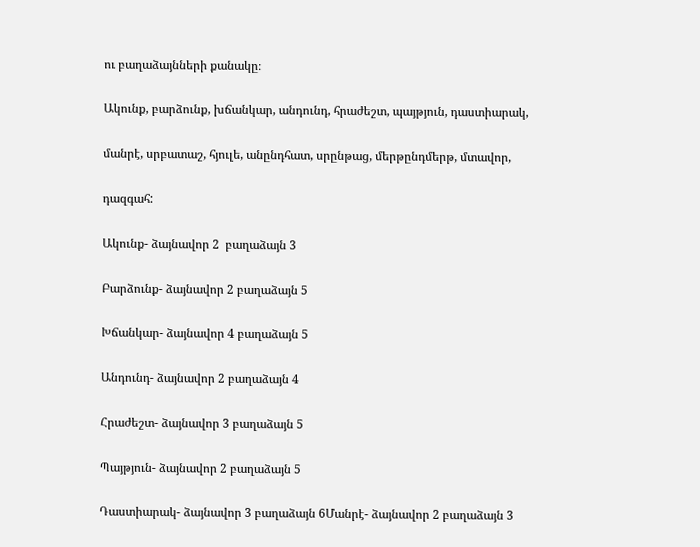ու բաղաձայնների քանակը։

Ակունք, բարձունք, խճանկար, անդունդ, հրաժեշտ, պայթյուն, դաստիարակ,

մանրէ, սրբատաշ, հյուլե, անընդհատ, սրընթաց, մերթընդմերթ, մտավոր,

դազգահ:

Ակունք- ձայնավոր 2  բաղաձայն 3

Բարձունք- ձայնավոր 2 բաղաձայն 5

Խճանկար- ձայնավոր 4 բաղաձայն 5

Անդունդ- ձայնավոր 2 բաղաձայն 4

Հրաժեշտ- ձայնավոր 3 բաղաձայն 5

Պայթյուն- ձայնավոր 2 բաղաձայն 5

Դաստիարակ- ձայնավոր 3 բաղաձայն 6Մանրէ- ձայնավոր 2 բաղաձայն 3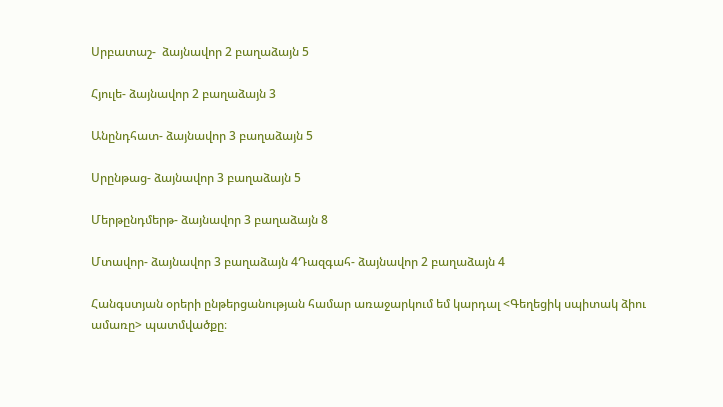Սրբատաշ-  ձայնավոր 2 բաղաձայն 5

Հյուլե- ձայնավոր 2 բաղաձայն 3

Անընդհատ- ձայնավոր 3 բաղաձայն 5

Սրընթաց- ձայնավոր 3 բաղաձայն 5

Մերթընդմերթ- ձայնավոր 3 բաղաձայն 8

Մտավոր- ձայնավոր 3 բաղաձայն 4Դազգահ- ձայնավոր 2 բաղաձայն 4

Հանգստյան օրերի ընթերցանության համար առաջարկում եմ կարդալ <Գեղեցիկ սպիտակ ձիու ամառը> պատմվածքը։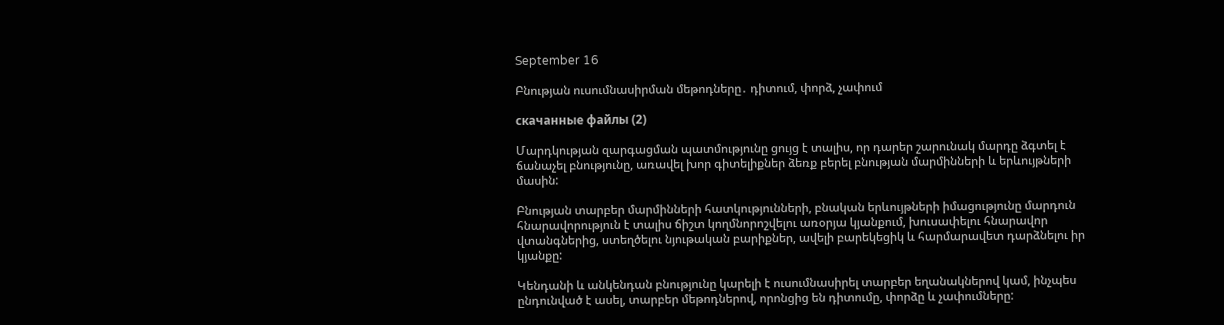September 16

Բնության ուսումնասիրման մեթոդները․ դիտում, փորձ, չափում

скачанные файлы (2)

Մարդկության զարգացման պատմությունը ցույց է տալիս, որ դարեր շարունակ մարդը ձգտել է ճանաչել բնությունը, առավել խոր գիտելիքներ ձեռք բերել բնության մարմինների և երևույթների մասին:

Բնության տարբեր մարմինների հատկությունների, բնական երևույթների իմացությունը մարդուն հնարավորություն է տալիս ճիշտ կողմնորոշվելու առօրյա կյանքում, խուսափելու հնարավոր վտանգներից, ստեղծելու նյութական բարիքներ, ավելի բարեկեցիկ և հարմարավետ դարձնելու իր կյանքը:

Կենդանի և անկենդան բնությունը կարելի է ուսումնասիրել տարբեր եղանակներով կամ, ինչպես ընդունված է ասել, տարբեր մեթոդներով, որոնցից են դիտումը, փորձը և չափումները: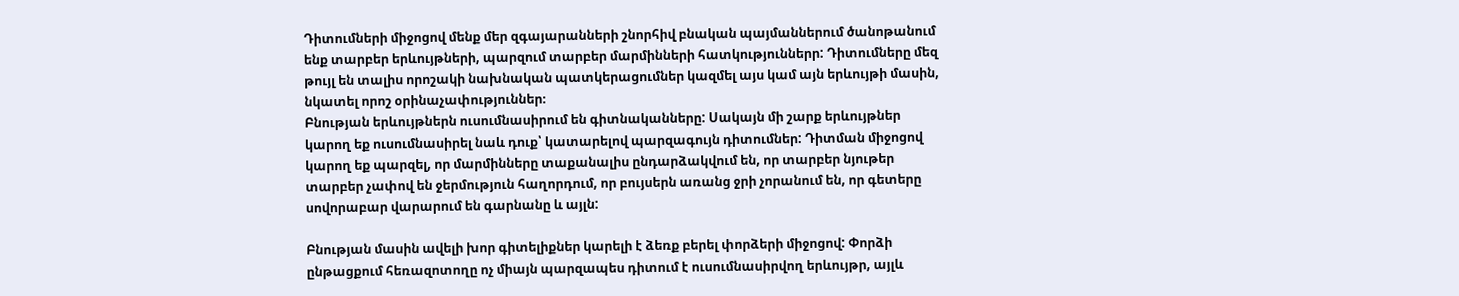Դիտումների միջոցով մենք մեր զգայարանների շնորհիվ բնական պայմաններում ծանոթանում ենք տարբեր երևույթների, պարզում տարբեր մարմինների հատկություններր: Դիտումները մեզ թույլ են տալիս որոշակի նախնական պատկերացումներ կազմել այս կամ այն երևույթի մասին, նկատել որոշ օրինաչափություններ։
Բնության երևույթներն ուսումնասիրում են գիտնականները: Սակայն մի շարք երևույթներ կարող եք ուսումնասիրել նաև դուք՝ կատարելով պարզագույն դիտումներ: Դիտման միջոցով կարող եք պարզել, որ մարմինները տաքանալիս ընդարձակվում են, որ տարբեր նյութեր տարբեր չափով են ջերմություն հաղորդում, որ բույսերն առանց ջրի չորանում են, որ գետերը սովորաբար վարարում են գարնանը և այլն:

Բնության մասին ավելի խոր գիտելիքներ կարելի է ձեռք բերել փորձերի միջոցով: Փորձի ընթացքում հեռազոտողը ոչ միայն պարզապես դիտում է ուսումնասիրվող երևույթր, այլև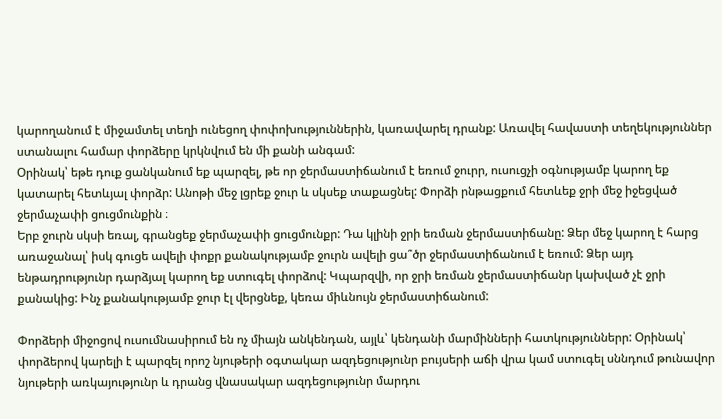կարողանում է միջամտել տեղի ունեցող փոփոխություններին, կառավարել դրանք: Առավել հավաստի տեղեկություններ ստանալու համար փորձերը կրկնվում են մի քանի անգամ:
Օրինակ՝ եթե դուք ցանկանում եք պարզել, թե որ ջերմաստիճանում է եռում ջուրր, ուսուցչի օգնությամբ կարող եք կատարել հետևյալ փորձր: Անոթի մեջ լցրեք ջուր և սկսեք տաքացնել: Փորձի րնթացքում հետևեք ջրի մեջ իջեցված ջերմաչափի ցուցմունքին ։
Երբ ջուրն սկսի եռալ, գրանցեք ջերմաչափի ցուցմունքր: Դա կլինի ջրի եռման ջերմաստիճանը: Ձեր մեջ կարող է հարց առաջանալ՝ իսկ գուցե ավելի փոքր քանակությամբ ջուրն ավելի ցա՞ծր ջերմաստիճանում է եռում: Ձեր այդ ենթադրությունր դարձյալ կարող եք ստուգել փորձով: Կպարզվի, որ ջրի եռման ջերմաստիճանր կախված չէ ջրի քանակից: Ինչ քանակությամբ ջուր էլ վերցնեք, կեռա միևնույն ջերմաստիճանում:

Փորձերի միջոցով ուսումնասիրում են ոչ միայն անկենդան, այլև՝ կենդանի մարմինների հատկություններր: Օրինակ՝ փորձերով կարելի է պարզել որոշ նյութերի օգտակար ազդեցությունր բույսերի աճի վրա կամ ստուգել սննդում թունավոր նյութերի առկայությունր և դրանց վնասակար ազդեցությունր մարդու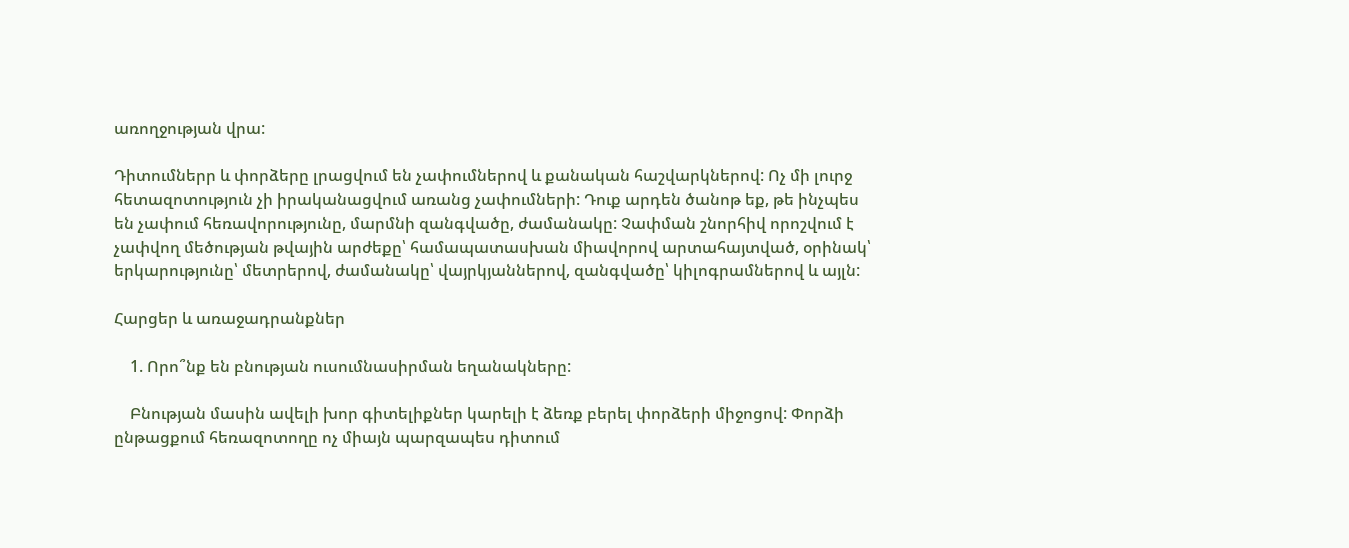առողջության վրա:

Դիտումներր և փորձերը լրացվում են չափումներով և քանական հաշվարկներով: Ոչ մի լուրջ հետազոտություն չի իրականացվում առանց չափումների: Դուք արդեն ծանոթ եք, թե ինչպես են չափում հեռավորությունը, մարմնի զանգվածը, ժամանակը: Չափման շնորհիվ որոշվում է չափվող մեծության թվային արժեքը՝ համապատասխան միավորով արտահայտված, օրինակ՝ երկարությունը՝ մետրերով, ժամանակը՝ վայրկյաններով, զանգվածը՝ կիլոգրամներով և այլն:

Հարցեր և առաջադրանքներ

    1. Որո՞նք են բնության ուսումնասիրման եղանակները:

    Բնության մասին ավելի խոր գիտելիքներ կարելի է ձեռք բերել փորձերի միջոցով: Փորձի ընթացքում հեռազոտողը ոչ միայն պարզապես դիտում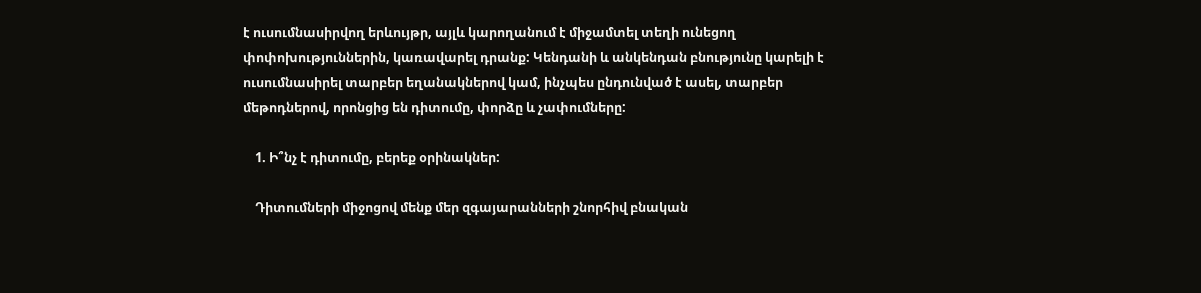է ուսումնասիրվող երևույթր, այլև կարողանում է միջամտել տեղի ունեցող փոփոխություններին, կառավարել դրանք: Կենդանի և անկենդան բնությունը կարելի է ուսումնասիրել տարբեր եղանակներով կամ, ինչպես ընդունված է ասել, տարբեր մեթոդներով, որոնցից են դիտումը, փորձը և չափումները:

    1. Ի՞նչ է դիտումը, բերեք օրինակներ:

    Դիտումների միջոցով մենք մեր զգայարանների շնորհիվ բնական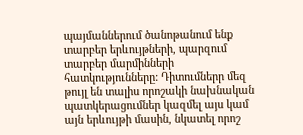պայմաններում ծանոթանում ենք տարբեր երևույթների, պարզում տարբեր մարմինների հատկությունները: Դիտումներր մեզ թույլ են տալիս որոշակի նախնական պատկերացումներ կազմել այս կամ այն երևույթի մասին, նկատել որոշ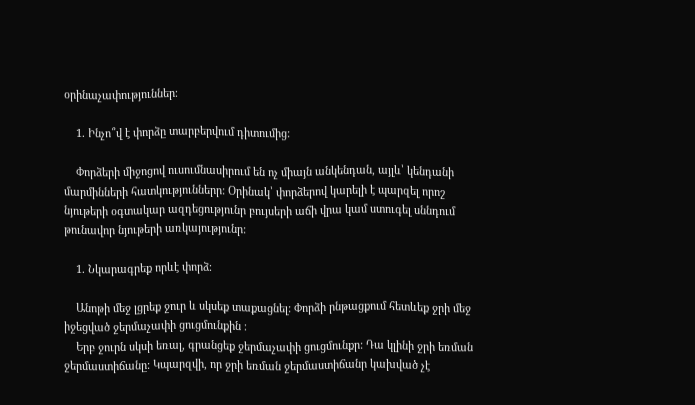օրինաչափություններ։

    1. Ինչո՞վ է փորձը տարբերվում դիտումից:

    Փորձերի միջոցով ուսումնասիրում են ոչ միայն անկենդան, այլև՝ կենդանի մարմինների հատկություններր: Օրինակ՝ փորձերով կարելի է պարզել որոշ նյութերի օգտակար ազդեցությունր բույսերի աճի վրա կամ ստուգել սննդում թունավոր նյութերի առկայությունր:

    1. Նկարագրեք որևէ փորձ։

    Անոթի մեջ լցրեք ջուր և սկսեք տաքացնել: Փորձի րնթացքում հետևեք ջրի մեջ իջեցված ջերմաչափի ցուցմունքին ։
    Երբ ջուրն սկսի եռալ, գրանցեք ջերմաչափի ցուցմունքր: Դա կլինի ջրի եռման ջերմաստիճանը: Կպարզվի, որ ջրի եռման ջերմաստիճանր կախված չէ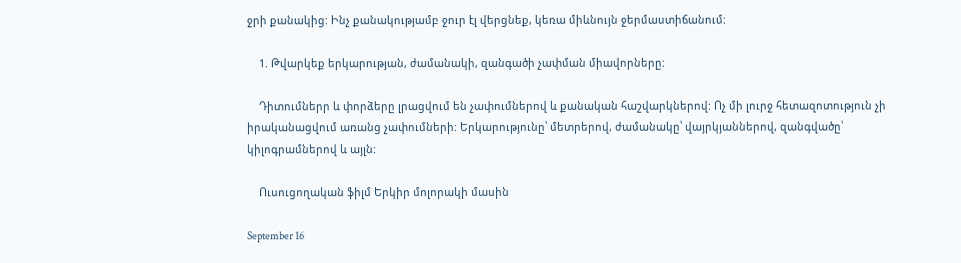ջրի քանակից: Ինչ քանակությամբ ջուր էլ վերցնեք, կեռա միևնույն ջերմաստիճանում:

    1. Թվարկեք երկարության, ժամանակի, զանգածի չափման միավորները:

    Դիտումներր և փորձերը լրացվում են չափումներով և քանական հաշվարկներով: Ոչ մի լուրջ հետազոտություն չի իրականացվում առանց չափումների: Երկարությունը՝ մետրերով, ժամանակը՝ վայրկյաններով, զանգվածը՝ կիլոգրամներով և այլն:

    Ուսուցողական ֆիլմ Երկիր մոլորակի մասին

September 16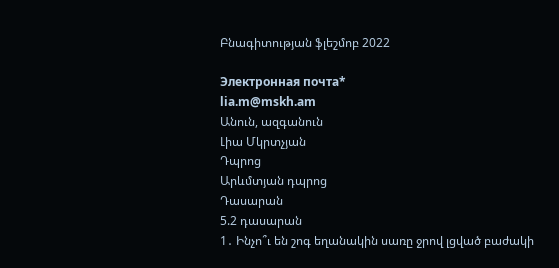Բնագիտության ֆլեշմոբ 2022

Электронная почта*
lia.m@mskh.am
Անուն, ազգանուն
Լիա Մկրտչյան
Դպրոց
Արևմտյան դպրոց
Դասարան
5.2 դասարան
1․ Ինչո՞ւ են շոգ եղանակին սառը ջրով լցված բաժակի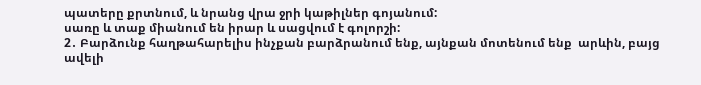պատերը քրտնում, և նրանց վրա ջրի կաթիլներ գոյանում:
սառը և տաք միանում են իրար և սացվում է գոլորշի:
2․ Բարձունք հաղթահարելիս ինչքան բարձրանում ենք, այնքան մոտենում ենք  արևին, բայց ավելի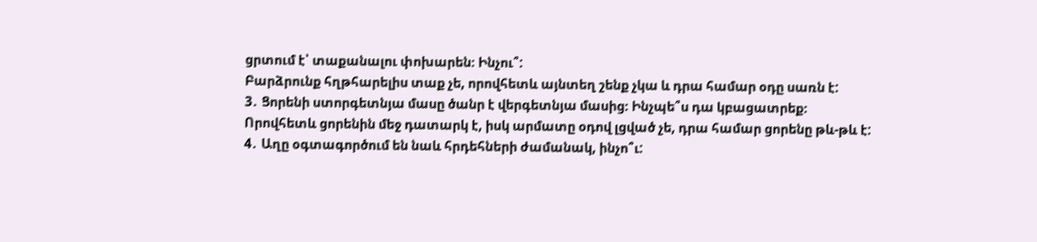ցրտում է՝ տաքանալու փոխարեն։ Ինչու՞:
Բարձրունք հղթհարելիս տաք չե, որովհետև այնտեղ շենք չկա և դրա համար օդը սառն է:
3․ Ցորենի ստորգետնյա մասը ծանր է վերգետնյա մասից։ Ինչպե՞ս դա կբացատրեք։
Որովհետև ցորենին մեջ դատարկ է, իսկ արմատը օդով լցված չե, դրա համար ցորենը թև-թև է:
4․ Աղը օգտագործում են նաև հրդեհների ժամանակ, ինչո՞ւ: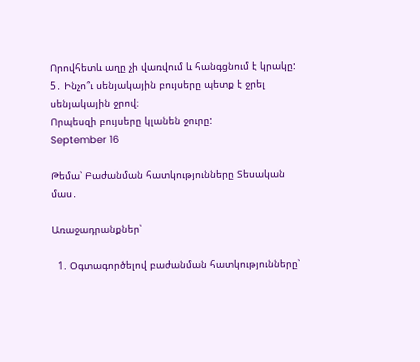Որովհետև աղը չի վառվում և հանգցնում է կրակը:
5․ Ինչո՞ւ սենյակային բույսերը պետք է ջրել սենյակային ջրով։
Որպեսզի բույսերը կլանեն ջուրը:
September 16

Թեմա՝ Բաժանման հատկությունները Տեսական մաս․

Առաջադրանքներ՝

  1. Օգտագործելով բաժանման հատկությունները՝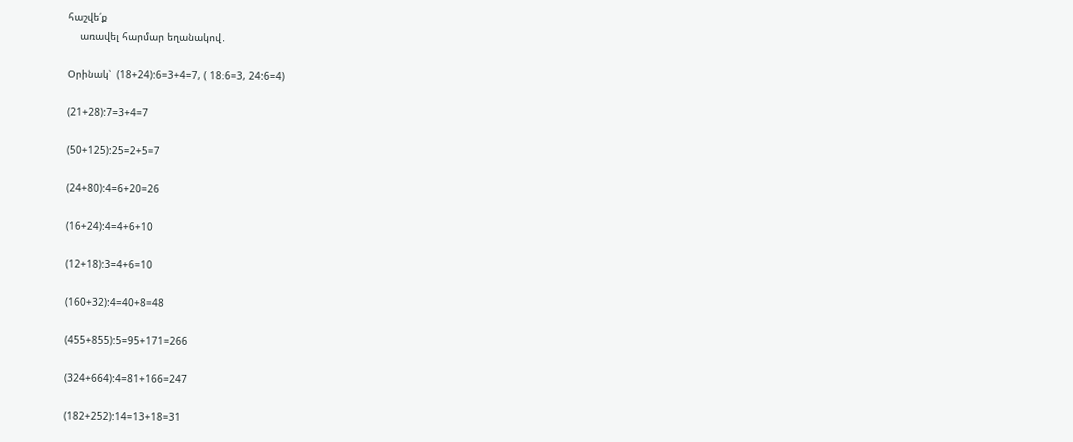հաշվե՛ք
    առավել հարմար եղանակով․

Օրինակ՝  (18+24):6=3+4=7, ( 18։6=3, 24:6=4)

(21+28):7=3+4=7

(50+125):25=2+5=7

(24+80):4=6+20=26

(16+24):4=4+6+10

(12+18):3=4+6=10

(160+32):4=40+8=48

(455+855):5=95+171=266

(324+664):4=81+166=247

(182+252):14=13+18=31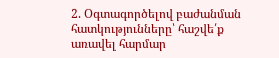2. Օգտագործելով բաժանման հատկությունները՝ հաշվե՛ք
առավել հարմար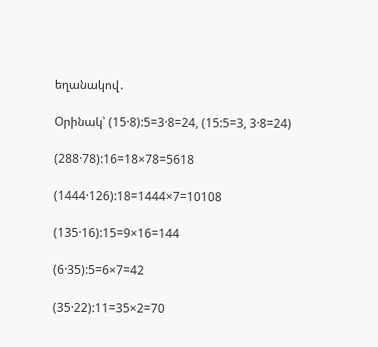եղանակով․

Օրինակ՝ (15·8):5=3·8=24, (15:5=3, 3·8=24)

(288·78):16=18×78=5618

(1444·126):18=1444×7=10108

(135·16):15=9×16=144

(6·35):5=6×7=42

(35·22):11=35×2=70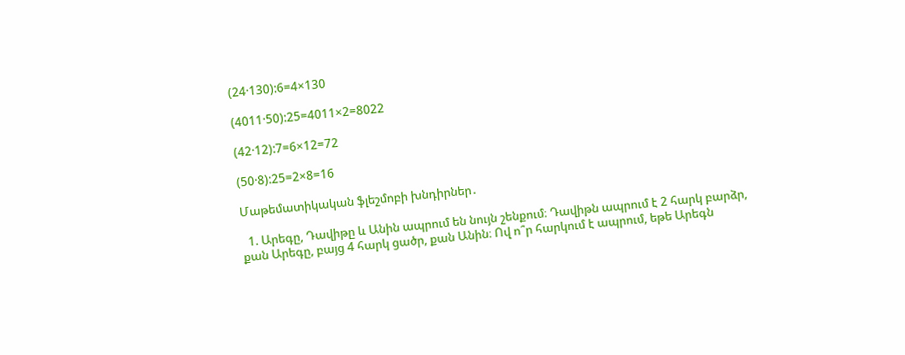(24·130):6=4×130

(4011·50):25=4011×2=8022

(42·12):7=6×12=72

(50·8):25=2×8=16

Մաթեմատիկական ֆլեշմոբի խնդիրներ․

  1. Արեգը, Դավիթը և Անին ապրում են նույն շենքում։ Դավիթն ապրում է 2 հարկ բարձր, քան Արեգը, բայց 4 հարկ ցածր, քան Անին։ Ով ո՞ր հարկում է ապրում, եթե Արեգն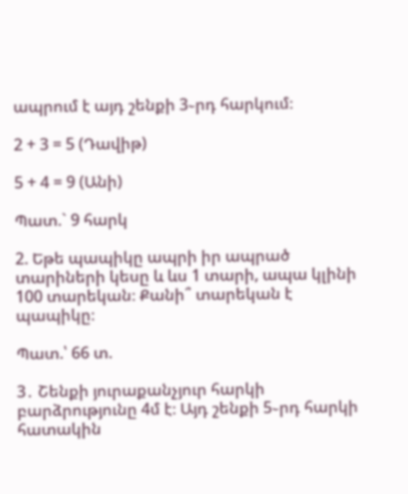ապրում է այդ շենքի 3֊րդ հարկում։

2 + 3 = 5 (Դավիթ)

5 + 4 = 9 (Անի)

Պատ.` 9 հարկ

2. Եթե պապիկը ապրի իր ապրած տարիների կեսը և ևս 1 տարի, ապա կլինի 100 տարեկան։ Քանի՞ տարեկան է պապիկը։

Պատ.՝ 66 տ.

3․ Շենքի յուրաքանչյուր հարկի բարձրությունը 4մ է։ Այդ շենքի 5֊րդ հարկի հատակին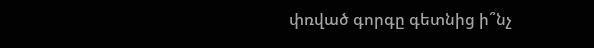փռված գորգը գետնից ի՞նչ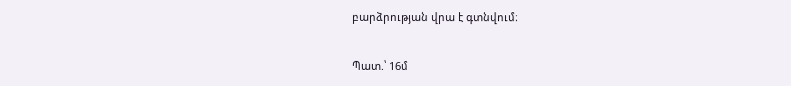բարձրության վրա է գտնվում։

Պատ.՝ 16մ